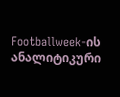Footballweek-ის ანალიტიკური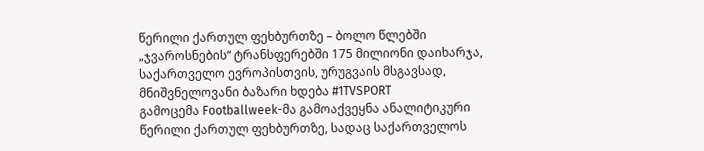წერილი ქართულ ფეხბურთზე – ბოლო წლებში „ჯვაროსნების“ ტრანსფერებში 175 მილიონი დაიხარჯა, საქართველო ევროპისთვის, ურუგვაის მსგავსად, მნიშვნელოვანი ბაზარი ხდება #1TVSPORT
გამოცემა Footballweek-მა გამოაქვეყნა ანალიტიკური წერილი ქართულ ფეხბურთზე, სადაც საქართველოს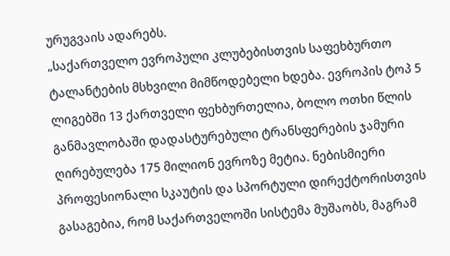ურუგვაის ადარებს.
„საქართველო ევროპული კლუბებისთვის საფეხბურთო ტალანტების მსხვილი მიმწოდებელი ხდება. ევროპის ტოპ 5 ლიგებში 13 ქართველი ფეხბურთელია, ბოლო ოთხი წლის განმავლობაში დადასტურებული ტრანსფერების ჯამური ღირებულება 175 მილიონ ევროზე მეტია. ნებისმიერი პროფესიონალი სკაუტის და სპორტული დირექტორისთვის გასაგებია, რომ საქართველოში სისტემა მუშაობს, მაგრამ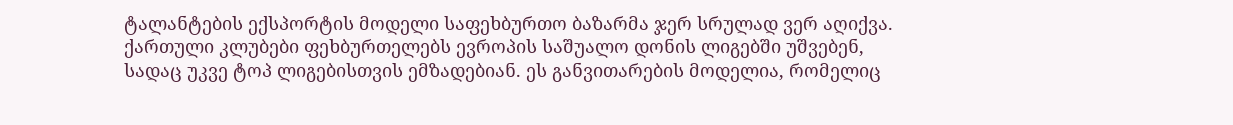ტალანტების ექსპორტის მოდელი საფეხბურთო ბაზარმა ჯერ სრულად ვერ აღიქვა.
ქართული კლუბები ფეხბურთელებს ევროპის საშუალო დონის ლიგებში უშვებენ, სადაც უკვე ტოპ ლიგებისთვის ემზადებიან. ეს განვითარების მოდელია, რომელიც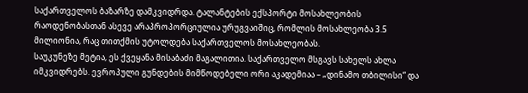საქართველოს ბაზარზე დამკვიდრდა. ტალანტების ექსპორტი მოსახლეობის რაოდენობასთან ასევე არაპროპორციულია ურუგვაიშიც, რომლის მოსახლეობა 3.5 მილიონია, რაც თითქმის უტოლდება საქართველოს მოსახლეობას.
საუკუნეზე მეტია, ეს ქვეყანა მისაბაძი მაგალითია. საქართველო მსგავს სახელს ახლა იმკვიდრებს. ევროპული გუნდების მიმწოდებელი ორი აკადემიაა – „დინამო თბილისი“ და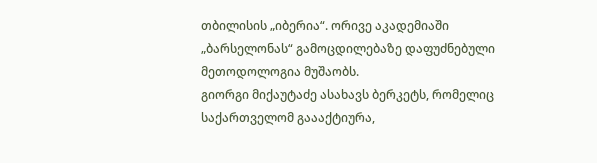თბილისის „იბერია“. ორივე აკადემიაში „ბარსელონას“ გამოცდილებაზე დაფუძნებული მეთოდოლოგია მუშაობს.
გიორგი მიქაუტაძე ასახავს ბერკეტს, რომელიც საქართველომ გაააქტიურა,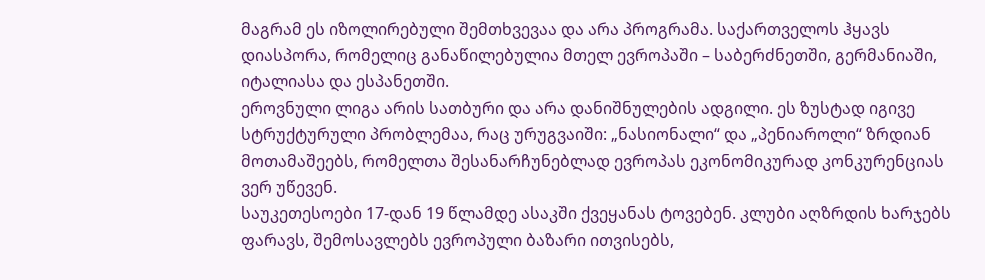მაგრამ ეს იზოლირებული შემთხვევაა და არა პროგრამა. საქართველოს ჰყავს დიასპორა, რომელიც განაწილებულია მთელ ევროპაში – საბერძნეთში, გერმანიაში, იტალიასა და ესპანეთში.
ეროვნული ლიგა არის სათბური და არა დანიშნულების ადგილი. ეს ზუსტად იგივე სტრუქტურული პრობლემაა, რაც ურუგვაიში: „ნასიონალი“ და „პენიაროლი“ ზრდიან მოთამაშეებს, რომელთა შესანარჩუნებლად ევროპას ეკონომიკურად კონკურენციას ვერ უწევენ.
საუკეთესოები 17-დან 19 წლამდე ასაკში ქვეყანას ტოვებენ. კლუბი აღზრდის ხარჯებს ფარავს, შემოსავლებს ევროპული ბაზარი ითვისებს,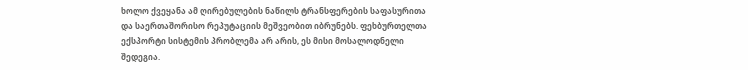ხოლო ქვეყანა ამ ღირებულების ნაწილს ტრანსფერების საფასურითა და საერთაშორისო რეპუტაციის მეშვეობით იბრუნებს. ფეხბურთელთა ექსპორტი სისტემის პრობლემა არ არის, ეს მისი მოსალოდნელი შედეგია.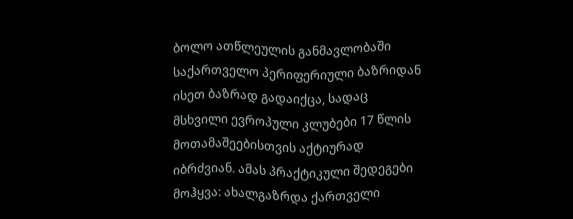ბოლო ათწლეულის განმავლობაში საქართველო პერიფერიული ბაზრიდან ისეთ ბაზრად გადაიქცა, სადაც მსხვილი ევროპული კლუბები 17 წლის მოთამაშეებისთვის აქტიურად იბრძვიან. ამას პრაქტიკული შედეგები მოჰყვა: ახალგაზრდა ქართველი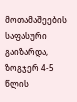მოთამაშეების საფასური გაიზარდა, ზოგჯერ 4-5 წლის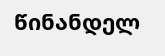წინანდელ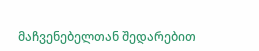მაჩვენებელთან შედარებით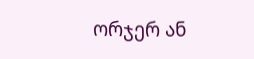ორჯერ ან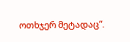ოთხჯერ მეტადაც“.